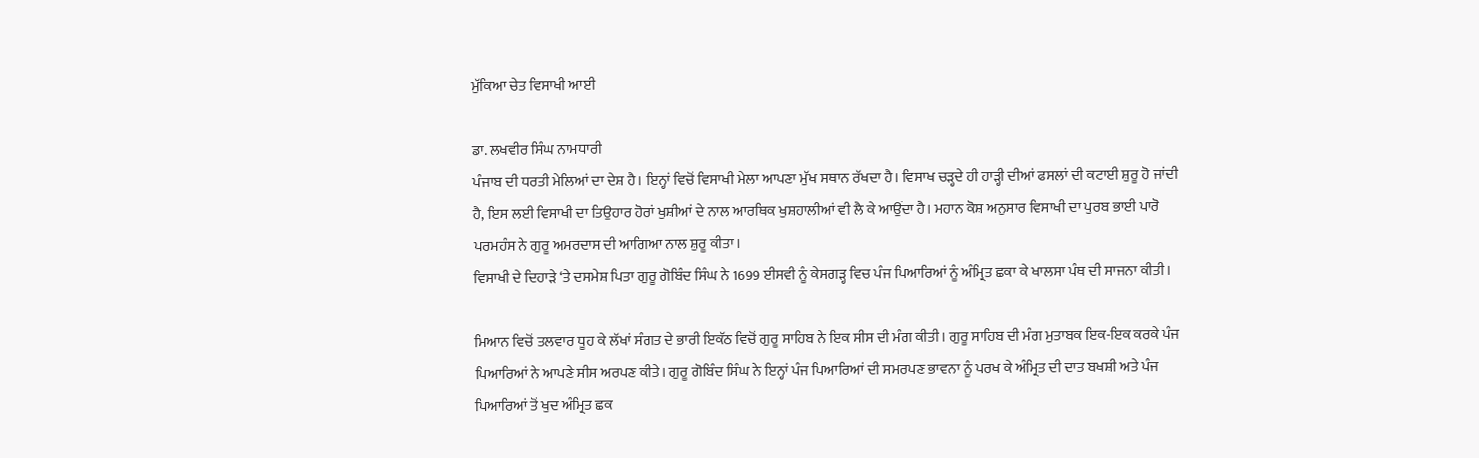ਮੁੱਕਿਆ ਚੇਤ ਵਿਸਾਖੀ ਆਈ

ਡਾ. ਲਖਵੀਰ ਸਿੰਘ ਨਾਮਧਾਰੀ
ਪੰਜਾਬ ਦੀ ਧਰਤੀ ਮੇਲਿਆਂ ਦਾ ਦੇਸ਼ ਹੈ। ਇਨ੍ਹਾਂ ਵਿਚੋਂ ਵਿਸਾਖੀ ਮੇਲਾ ਆਪਣਾ ਮੁੱਖ ਸਥਾਨ ਰੱਖਦਾ ਹੈ। ਵਿਸਾਖ ਚੜ੍ਹਦੇ ਹੀ ਹਾੜ੍ਹੀ ਦੀਆਂ ਫਸਲਾਂ ਦੀ ਕਟਾਈ ਸ਼ੁਰੂ ਹੋ ਜਾਂਦੀ ਹੈ, ਇਸ ਲਈ ਵਿਸਾਖੀ ਦਾ ਤਿਉਹਾਰ ਹੋਰਾਂ ਖੁਸ਼ੀਆਂ ਦੇ ਨਾਲ ਆਰਥਿਕ ਖੁਸ਼ਹਾਲੀਆਂ ਵੀ ਲੈ ਕੇ ਆਉਂਦਾ ਹੈ। ਮਹਾਨ ਕੋਸ਼ ਅਨੁਸਾਰ ਵਿਸਾਖੀ ਦਾ ਪੁਰਬ ਭਾਈ ਪਾਰੋ ਪਰਮਹੰਸ ਨੇ ਗੁਰੂ ਅਮਰਦਾਸ ਦੀ ਆਗਿਆ ਨਾਲ ਸ਼ੁਰੂ ਕੀਤਾ।
ਵਿਸਾਖੀ ਦੇ ਦਿਹਾੜੇ ‘ਤੇ ਦਸਮੇਸ਼ ਪਿਤਾ ਗੁਰੂ ਗੋਬਿੰਦ ਸਿੰਘ ਨੇ 1699 ਈਸਵੀ ਨੂੰ ਕੇਸਗੜ੍ਹ ਵਿਚ ਪੰਜ ਪਿਆਰਿਆਂ ਨੂੰ ਅੰਮ੍ਰਿਤ ਛਕਾ ਕੇ ਖਾਲਸਾ ਪੰਥ ਦੀ ਸਾਜਨਾ ਕੀਤੀ।

ਮਿਆਨ ਵਿਚੋਂ ਤਲਵਾਰ ਧੂਹ ਕੇ ਲੱਖਾਂ ਸੰਗਤ ਦੇ ਭਾਰੀ ਇਕੱਠ ਵਿਚੋਂ ਗੁਰੂ ਸਾਹਿਬ ਨੇ ਇਕ ਸੀਸ ਦੀ ਮੰਗ ਕੀਤੀ। ਗੁਰੂ ਸਾਹਿਬ ਦੀ ਮੰਗ ਮੁਤਾਬਕ ਇਕ-ਇਕ ਕਰਕੇ ਪੰਜ ਪਿਆਰਿਆਂ ਨੇ ਆਪਣੇ ਸੀਸ ਅਰਪਣ ਕੀਤੇ। ਗੁਰੂ ਗੋਬਿੰਦ ਸਿੰਘ ਨੇ ਇਨ੍ਹਾਂ ਪੰਜ ਪਿਆਰਿਆਂ ਦੀ ਸਮਰਪਣ ਭਾਵਨਾ ਨੂੰ ਪਰਖ ਕੇ ਅੰਮ੍ਰਿਤ ਦੀ ਦਾਤ ਬਖਸ਼ੀ ਅਤੇ ਪੰਜ ਪਿਆਰਿਆਂ ਤੋਂ ਖੁਦ ਅੰਮ੍ਰਿਤ ਛਕ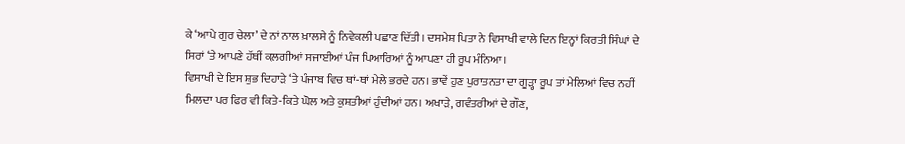ਕੇ ‘ਆਪੇ ਗੁਰ ਚੇਲਾ’ ਦੇ ਨਾਂ ਨਾਲ ਖ਼ਾਲਸੇ ਨੂੰ ਨਿਵੇਕਲੀ ਪਛਾਣ ਦਿੱਤੀ। ਦਸਮੇਸ਼ ਪਿਤਾ ਨੇ ਵਿਸਾਖੀ ਵਾਲੇ ਦਿਨ ਇਨ੍ਹਾਂ ਕਿਰਤੀ ਸਿੰਘਾਂ ਦੇ ਸਿਰਾਂ ‘ਤੇ ਆਪਣੇ ਹੱਥੀਂ ਕਲ਼ਗੀਆਂ ਸਜਾਈਆਂ ਪੰਜ ਪਿਆਰਿਆਂ ਨੂੰ ਆਪਣਾ ਹੀ ਰੂਪ ਮੰਨਿਆ।
ਵਿਸਾਖੀ ਦੇ ਇਸ ਸ਼ੁਭ ਦਿਹਾੜੇ ‘ਤੇ ਪੰਜਾਬ ਵਿਚ ਥਾਂ-ਥਾਂ ਮੇਲੇ ਭਰਦੇ ਹਨ। ਭਾਵੇਂ ਹੁਣ ਪੁਰਾਤਨਤਾ ਦਾ ਗੂੜ੍ਹਾ ਰੂਪ ਤਾਂ ਮੇਲਿਆਂ ਵਿਚ ਨਹੀਂ ਮਿਲਦਾ ਪਰ ਫਿਰ ਵੀ ਕਿਤੇ-ਕਿਤੇ ਘੋਲ ਅਤੇ ਕੁਸ਼ਤੀਆਂ ਹੁੰਦੀਆਂ ਹਨ। ਅਖਾੜੇ, ਗਵੰਤਰੀਆਂ ਦੇ ਗੌਣ,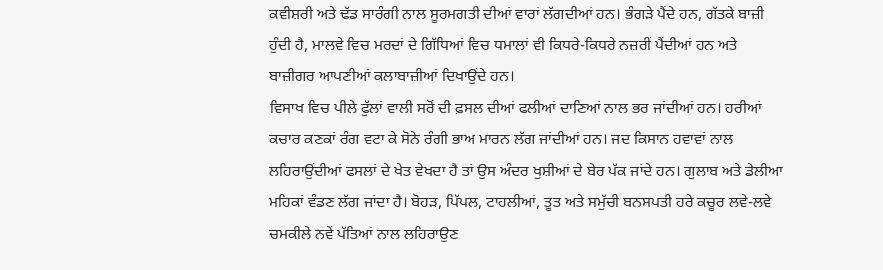ਕਵੀਸ਼ਰੀ ਅਤੇ ਢੱਡ ਸਾਰੰਗੀ ਨਾਲ ਸੂਰਮਗਤੀ ਦੀਆਂ ਵਾਰਾਂ ਲੱਗਦੀਆਂ ਹਨ। ਭੰਗੜੇ ਪੈਂਦੇ ਹਨ, ਗੱਤਕੇ ਬਾਜ਼ੀ ਹੁੰਦੀ ਹੈ, ਮਾਲਵੇ ਵਿਚ ਮਰਦਾਂ ਦੇ ਗਿੱਧਿਆਂ ਵਿਚ ਧਮਾਲਾਂ ਵੀ ਕਿਧਰੇ-ਕਿਧਰੇ ਨਜ਼ਰੀਂ ਪੈਂਦੀਆਂ ਹਨ ਅਤੇ ਬਾਜ਼ੀਗਰ ਆਪਣੀਆਂ ਕਲਾਬਾਜ਼ੀਆਂ ਦਿਖਾਉਂਦੇ ਹਨ।
ਵਿਸਾਖ ਵਿਚ ਪੀਲੇ ਫੁੱਲਾਂ ਵਾਲੀ ਸਰੋਂ ਦੀ ਫ਼ਸਲ ਦੀਆਂ ਫਲੀਆਂ ਦਾਣਿਆਂ ਨਾਲ ਭਰ ਜਾਂਦੀਆਂ ਹਨ। ਹਰੀਆਂ ਕਚਾਰ ਕਣਕਾਂ ਰੰਗ ਵਟਾ ਕੇ ਸੋਨੇ ਰੰਗੀ ਭਾਅ ਮਾਰਨ ਲੱਗ ਜਾਂਦੀਆਂ ਹਨ। ਜਦ ਕਿਸਾਨ ਹਵਾਵਾਂ ਨਾਲ ਲਹਿਰਾਉਂਦੀਆਂ ਫਸਲਾਂ ਦੇ ਖੇਤ ਵੇਖਦਾ ਹੈ ਤਾਂ ਉਸ ਅੰਦਰ ਖੁਸ਼ੀਆਂ ਦੇ ਬੇਰ ਪੱਕ ਜਾਂਦੇ ਹਨ। ਗੁਲਾਬ ਅਤੇ ਡੇਲੀਆ ਮਹਿਕਾਂ ਵੰਡਣ ਲੱਗ ਜਾਂਦਾ ਹੈ। ਬੋਹੜ, ਪਿੱਪਲ, ਟਾਹਲੀਆਂ, ਤੂਤ ਅਤੇ ਸਮੁੱਚੀ ਬਨਸਪਤੀ ਹਰੇ ਕਚੂਰ ਲਵੇ-ਲਵੇ ਚਮਕੀਲੇ ਨਵੇਂ ਪੱਤਿਆਂ ਨਾਲ ਲਹਿਰਾਉਣ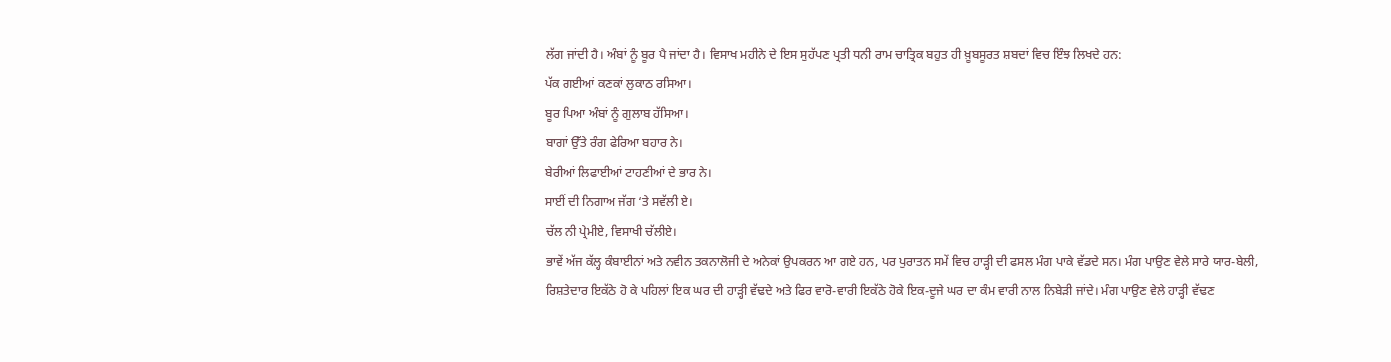ਲੱਗ ਜਾਂਦੀ ਹੈ। ਅੰਬਾਂ ਨੂੰ ਬੂਰ ਪੈ ਜਾਂਦਾ ਹੈ। ਵਿਸਾਖ ਮਹੀਨੇ ਦੇ ਇਸ ਸੁਹੱਪਣ ਪ੍ਰਤੀ ਧਨੀ ਰਾਮ ਚਾਤ੍ਰਿਕ ਬਹੁਤ ਹੀ ਖ਼ੂਬਸੂਰਤ ਸ਼ਬਦਾਂ ਵਿਚ ਇੰਝ ਲਿਖਦੇ ਹਨ:
ਪੱਕ ਗਈਆਂ ਕਣਕਾਂ ਲੁਕਾਠ ਰਸਿਆ।
ਬੂਰ ਪਿਆ ਅੰਬਾਂ ਨੂੰ ਗੁਲਾਬ ਹੱਸਿਆ।
ਬਾਗਾਂ ਉੱਤੇ ਰੰਗ ਫੇਰਿਆ ਬਹਾਰ ਨੇ।
ਬੇਰੀਆਂ ਲਿਫਾਈਆਂ ਟਾਹਣੀਆਂ ਦੇ ਭਾਰ ਨੇ।
ਸਾਈਂ ਦੀ ਨਿਗਾਅ ਜੱਗ ‘ਤੇ ਸਵੱਲੀ ਏ।
ਚੱਲ ਨੀ ਪ੍ਰੇਮੀਏ, ਵਿਸਾਖੀ ਚੱਲੀਏ।
ਭਾਵੇਂ ਅੱਜ ਕੱਲ੍ਹ ਕੰਬਾਈਨਾਂ ਅਤੇ ਨਵੀਨ ਤਕਨਾਲੋਜੀ ਦੇ ਅਨੇਕਾਂ ਉਪਕਰਨ ਆ ਗਏ ਹਨ, ਪਰ ਪੁਰਾਤਨ ਸਮੇਂ ਵਿਚ ਹਾੜ੍ਹੀ ਦੀ ਫਸਲ ਮੰਗ ਪਾਕੇ ਵੱਡਦੇ ਸਨ। ਮੰਗ ਪਾਉਣ ਵੇਲੇ ਸਾਰੇ ਯਾਰ-ਬੇਲੀ, ਰਿਸ਼ਤੇਦਾਰ ਇਕੱਠੇ ਹੋ ਕੇ ਪਹਿਲਾਂ ਇਕ ਘਰ ਦੀ ਹਾੜ੍ਹੀ ਵੱਢਦੇ ਅਤੇ ਫਿਰ ਵਾਰੋ-ਵਾਰੀ ਇਕੱਠੇ ਹੋਕੇ ਇਕ-ਦੂਜੇ ਘਰ ਦਾ ਕੰਮ ਵਾਰੀ ਨਾਲ ਨਿਬੇੜੀ ਜਾਂਦੇ। ਮੰਗ ਪਾਉਣ ਵੇਲੇ ਹਾੜ੍ਹੀ ਵੱਢਣ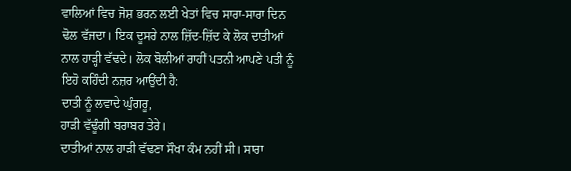ਵਾਲਿਆਂ ਵਿਚ ਜੋਸ਼ ਭਰਨ ਲਈ ਖੇਤਾਂ ਵਿਚ ਸਾਰਾ-ਸਾਰਾ ਦਿਨ ਢੋਲ ਵੱਜਦਾ। ਇਕ ਦੂਸਰੇ ਨਾਲ ਜ਼ਿੱਦ-ਜ਼ਿੱਦ ਕੇ ਲੋਕ ਦਾਤੀਆਂ ਨਾਲ ਹਾੜ੍ਹੀ ਵੱਢਦੇ। ਲੋਕ ਬੋਲੀਆਂ ਰਾਹੀਂ ਪਤਨੀ ਆਪਣੇ ਪਤੀ ਨੂੰ ਇਹੋ ਕਹਿੰਦੀ ਨਜ਼ਰ ਆਉਂਦੀ ਹੈ:
ਦਾਤੀ ਨੂੰ ਲਵਾਦੇ ਘੁੰਗਰੂ,
ਹਾੜੀ ਵੱਢੂੰਗੀ ਬਰਾਬਰ ਤੇਰੇ।
ਦਾਤੀਆਂ ਨਾਲ ਹਾੜੀ ਵੱਢਣਾ ਸੌਖਾ ਕੰਮ ਨਹੀਂ ਸੀ। ਸਾਰਾ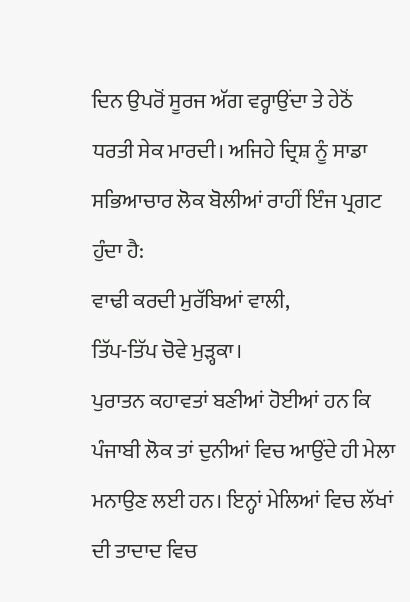ਦਿਨ ਉਪਰੋਂ ਸੂਰਜ ਅੱਗ ਵਰ੍ਹਾਉਂਦਾ ਤੇ ਹੇਠੋਂ ਧਰਤੀ ਸੇਕ ਮਾਰਦੀ। ਅਜਿਹੇ ਦ੍ਰਿਸ਼ ਨੂੰ ਸਾਡਾ ਸਭਿਆਚਾਰ ਲੋਕ ਬੋਲੀਆਂ ਰਾਹੀਂ ਇੰਜ ਪ੍ਰਗਟ ਹੁੰਦਾ ਹੈ:
ਵਾਢੀ ਕਰਦੀ ਮੁਰੱਬਿਆਂ ਵਾਲੀ,
ਤਿੱਪ-ਤਿੱਪ ਚੋਵੇ ਮੁੜ੍ਹਕਾ।
ਪੁਰਾਤਨ ਕਹਾਵਤਾਂ ਬਣੀਆਂ ਹੋਈਆਂ ਹਨ ਕਿ ਪੰਜਾਬੀ ਲੋਕ ਤਾਂ ਦੁਨੀਆਂ ਵਿਚ ਆਉਂਦੇ ਹੀ ਮੇਲਾ ਮਨਾਉਣ ਲਈ ਹਨ। ਇਨ੍ਹਾਂ ਮੇਲਿਆਂ ਵਿਚ ਲੱਖਾਂ ਦੀ ਤਾਦਾਦ ਵਿਚ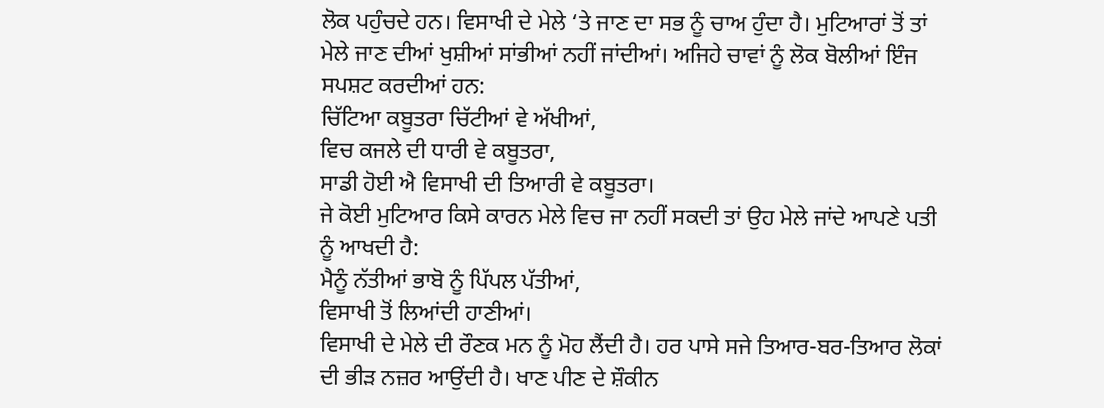ਲੋਕ ਪਹੁੰਚਦੇ ਹਨ। ਵਿਸਾਖੀ ਦੇ ਮੇਲੇ ‘ਤੇ ਜਾਣ ਦਾ ਸਭ ਨੂੰ ਚਾਅ ਹੁੰਦਾ ਹੈ। ਮੁਟਿਆਰਾਂ ਤੋਂ ਤਾਂ ਮੇਲੇ ਜਾਣ ਦੀਆਂ ਖੁਸ਼ੀਆਂ ਸਾਂਭੀਆਂ ਨਹੀਂ ਜਾਂਦੀਆਂ। ਅਜਿਹੇ ਚਾਵਾਂ ਨੂੰ ਲੋਕ ਬੋਲੀਆਂ ਇੰਜ ਸਪਸ਼ਟ ਕਰਦੀਆਂ ਹਨ:
ਚਿੱਟਿਆ ਕਬੂਤਰਾ ਚਿੱਟੀਆਂ ਵੇ ਅੱਖੀਆਂ,
ਵਿਚ ਕਜਲੇ ਦੀ ਧਾਰੀ ਵੇ ਕਬੂਤਰਾ,
ਸਾਡੀ ਹੋਈ ਐ ਵਿਸਾਖੀ ਦੀ ਤਿਆਰੀ ਵੇ ਕਬੂਤਰਾ।
ਜੇ ਕੋਈ ਮੁਟਿਆਰ ਕਿਸੇ ਕਾਰਨ ਮੇਲੇ ਵਿਚ ਜਾ ਨਹੀਂ ਸਕਦੀ ਤਾਂ ਉਹ ਮੇਲੇ ਜਾਂਦੇ ਆਪਣੇ ਪਤੀ ਨੂੰ ਆਖਦੀ ਹੈ:
ਮੈਨੂੰ ਨੱਤੀਆਂ ਭਾਬੋ ਨੂੰ ਪਿੱਪਲ ਪੱਤੀਆਂ,
ਵਿਸਾਖੀ ਤੋਂ ਲਿਆਂਦੀ ਹਾਣੀਆਂ।
ਵਿਸਾਖੀ ਦੇ ਮੇਲੇ ਦੀ ਰੌਣਕ ਮਨ ਨੂੰ ਮੋਹ ਲੈਂਦੀ ਹੈ। ਹਰ ਪਾਸੇ ਸਜੇ ਤਿਆਰ-ਬਰ-ਤਿਆਰ ਲੋਕਾਂ ਦੀ ਭੀੜ ਨਜ਼ਰ ਆਉਂਦੀ ਹੈ। ਖਾਣ ਪੀਣ ਦੇ ਸ਼ੌਕੀਨ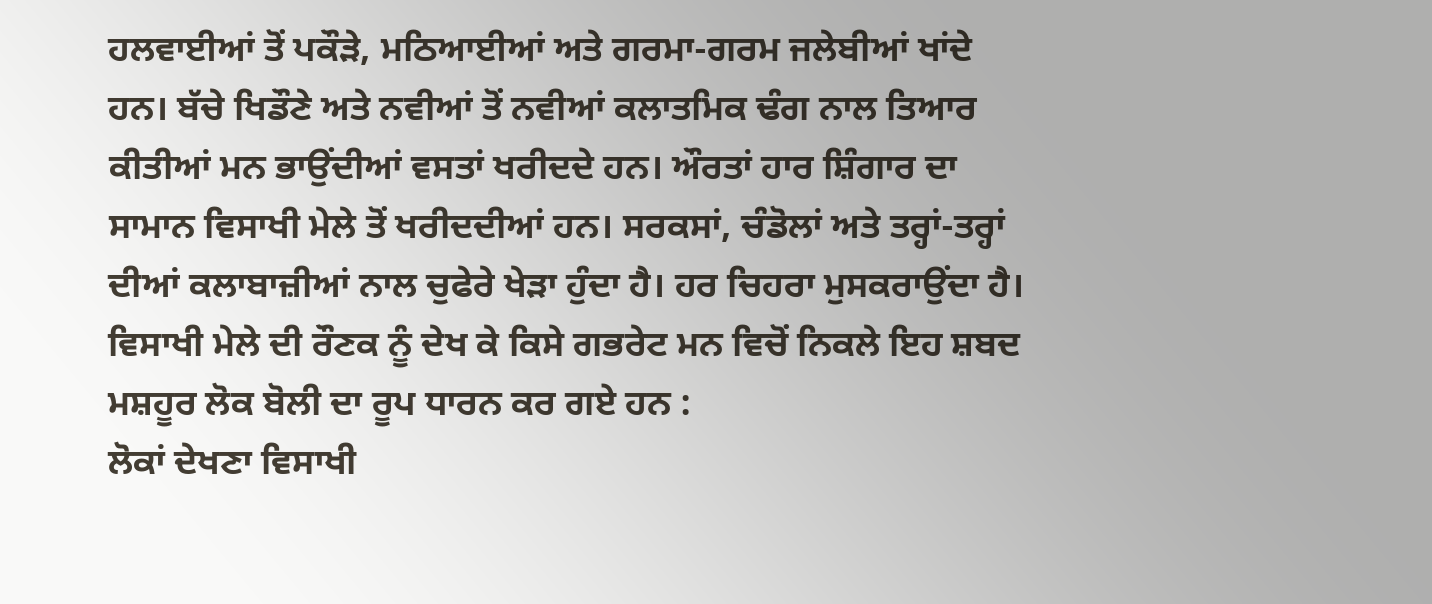ਹਲਵਾਈਆਂ ਤੋਂ ਪਕੌੜੇ, ਮਠਿਆਈਆਂ ਅਤੇ ਗਰਮਾ-ਗਰਮ ਜਲੇਬੀਆਂ ਖਾਂਦੇ ਹਨ। ਬੱਚੇ ਖਿਡੌਣੇ ਅਤੇ ਨਵੀਆਂ ਤੋਂ ਨਵੀਆਂ ਕਲਾਤਮਿਕ ਢੰਗ ਨਾਲ ਤਿਆਰ ਕੀਤੀਆਂ ਮਨ ਭਾਉਂਦੀਆਂ ਵਸਤਾਂ ਖਰੀਦਦੇ ਹਨ। ਔਰਤਾਂ ਹਾਰ ਸ਼ਿੰਗਾਰ ਦਾ ਸਾਮਾਨ ਵਿਸਾਖੀ ਮੇਲੇ ਤੋਂ ਖਰੀਦਦੀਆਂ ਹਨ। ਸਰਕਸਾਂ, ਚੰਡੋਲਾਂ ਅਤੇ ਤਰ੍ਹਾਂ-ਤਰ੍ਹਾਂ ਦੀਆਂ ਕਲਾਬਾਜ਼ੀਆਂ ਨਾਲ ਚੁਫੇਰੇ ਖੇੜਾ ਹੁੰਦਾ ਹੈ। ਹਰ ਚਿਹਰਾ ਮੁਸਕਰਾਉਂਦਾ ਹੈ। ਵਿਸਾਖੀ ਮੇਲੇ ਦੀ ਰੌਣਕ ਨੂੰ ਦੇਖ ਕੇ ਕਿਸੇ ਗਭਰੇਟ ਮਨ ਵਿਚੋਂ ਨਿਕਲੇ ਇਹ ਸ਼ਬਦ ਮਸ਼ਹੂਰ ਲੋਕ ਬੋਲੀ ਦਾ ਰੂਪ ਧਾਰਨ ਕਰ ਗਏ ਹਨ :
ਲੋਕਾਂ ਦੇਖਣਾ ਵਿਸਾਖੀ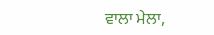ਵਾਲਾ ਮੇਲਾ,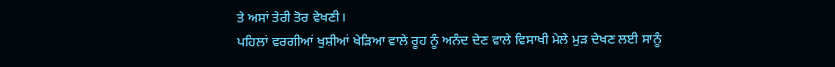ਤੇ ਅਸਾਂ ਤੇਰੀ ਤੋਰ ਵੇਖਣੀ।
ਪਹਿਲਾਂ ਵਰਗੀਆਂ ਖੁਸ਼ੀਆਂ ਖੇੜਿਆ ਵਾਲੇ ਰੂਹ ਨੂੰ ਅਨੰਦ ਦੇਣ ਵਾਲੇ ਵਿਸਾਖੀ ਮੇਲੇ ਮੁੜ ਦੇਖਣ ਲਈ ਸਾਨੂੰ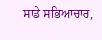ਸਾਡੇ ਸਭਿਆਚਾਰ,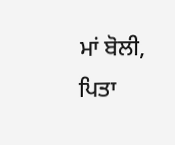ਮਾਂ ਬੋਲੀ, ਪਿਤਾ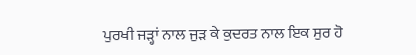ਪੁਰਖੀ ਜੜ੍ਹਾਂ ਨਾਲ ਜੁੜ ਕੇ ਕੁਦਰਤ ਨਾਲ ਇਕ ਸੁਰ ਹੋ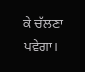ਕੇ ਚੱਲਣਾ ਪਵੇਗਾ।